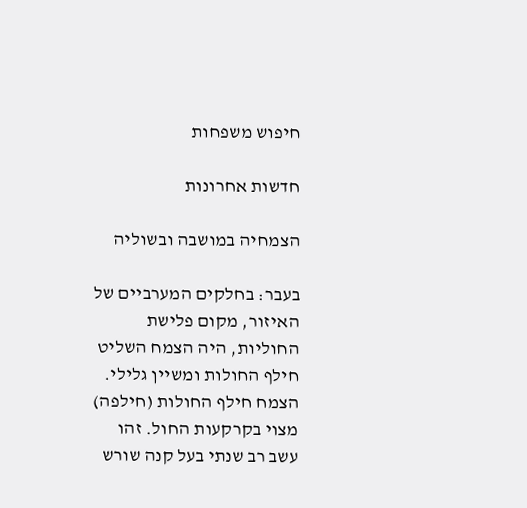חיפוש משפחות

חדשות אחרונות

הצמחיה במושבה ובשוליה

בעבר: בחלקים המערביים של האיזור, מקום פלישת החוליות, היה הצמח השליט חילף החולות ומשיין גלילי. הצמח חילף החולות (חילפה) מצוי בקרקעות החול. זהו עשב רב שנתי בעל קנה שורש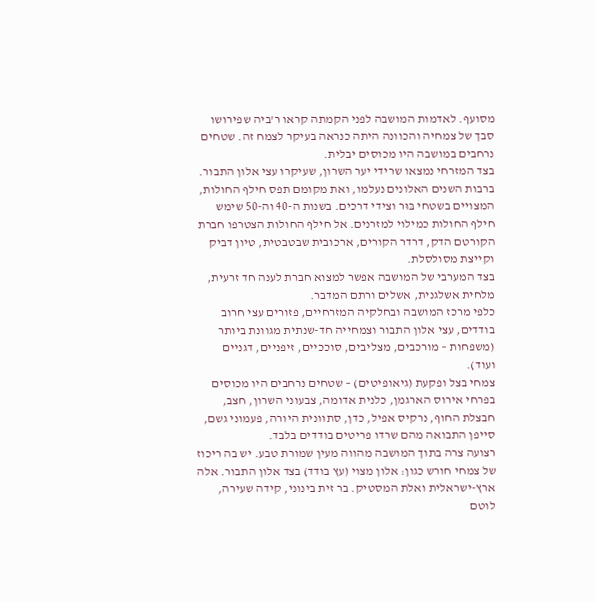מסועף. לאדמות המושבה לפני הקמתה קראו ר'ביה שפירושו סבך של צמחיה והכוונה היתה כנראה בעיקר לצמח זה. שטחים נרחבים במושבה היו מכוסים יבלית.
בצד המזרחי נמצאו שרידי יער השרון, שעיקרו עצי אלון התבור. ברבות השנים האלונים נעלמו, ואת מקומם תפס חילף החולות, המצויים בשטחי בּוּר וצידי דרכים. בשנות ה-40 וה-50 שימש חילף החולות כמילוי למזרנים. אל חילף החולות הצטרפו חברת הקורטם הדק, דרדר הקורים, ארכובית שבטבטית, טיון דביק וקייצת מסולסלת.
בצד המערבי של המושבה אפשר למצוא חברת לענה חד זרעית, מלחית אשלגנית, אשלים ורתם המדבר.
כלפי מרכז המושבה ובחלקיה המזרחיים, פזורים עצי חרוב בודדים, עצי אלון התבור וצמחייה חד-שנתית מגוונת ביותר (משפחות – מורכבים, מצליבים, סוככיים, זיפניים, דגניים ועוד).
צמחי בצל ופקעת (גיאופיטים) – שטחים נרחבים היו מכוסים בפרחי אירוס הארגמן, כלנית אדומה, צבעוני השרון, חצב, חבצלת החוף, נרקיס אפיל, כדן, סתוונית היורה, פעמוני גשם, סייפן התבואה מהם שרדו פריטים בודדים בלבד.
רצועה צרה בתוך המושבה מהווה מעין שמורת טבע. יש בה ריכוז של צמחי חורש כגון: אלון מצוי (עץ בודד) בצד אלון התבור. אלה ארץ-ישראלית ואלת המסטיק. בר זית בינוני, קידה שעירה, לוטם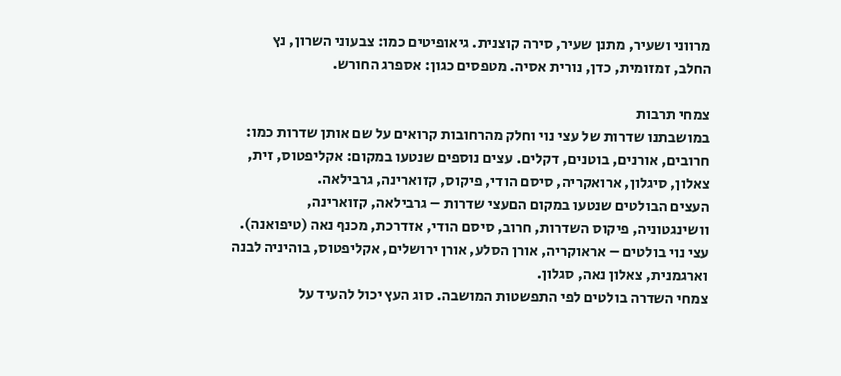מרווני ושעיר, מתנן שעיר, סירה קוצנית. גיאופיטים כמו: צבעוני השרון, נץ החלב, זמזומית, כדן, נורית אסיה. מטפסים כגון: אספרג החורש.

צמחי תרבות
במושבתנו שדרות של עצי נוי וחלק מהרחובות קרואים על שם אותן שדרות כמו: חרובים, אורנים, בוטנים, דקלים. עצים נוספים שנטעו במקום: אקליפטוס, זית, צאלון, סיגלון, ארואקריה, סיסם הודי, פיקוס, קזוארינה, גרבילאה.
העצים הבולטים שנטעו במקום הםעצי שדרות – גרבילאה, קזוארינה, וושינגטוניה, פיקוס השדרות, חרוב, סיסם הודי, אזדרכת, מכנף נאה (טיפואנה). עצי נוי בולטים – אראוקריה, אורן הסלע, אורן ירושלים, אקליפטוס, בוהיניה לבנה וארגמנית, צאלון נאה, סגלון.
צמחי השדרה בולטים לפי התפשטות המושבה. סוג העץ יכול להעיד על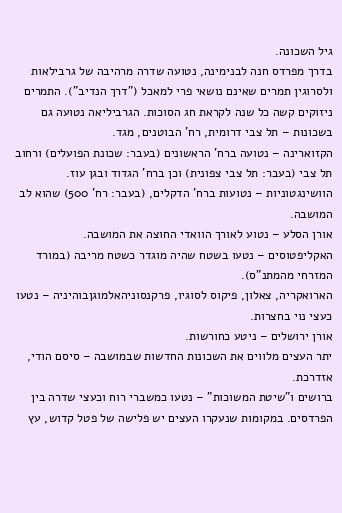גיל השכונה.
בדרך מפרדס חנה לבנימינה, נטועה שדרה מרהיבה של גרבילאות ולסרוגין תמרים שאינם נושאי פרי למאכל ("דרך הנדיב"). התמרים ניזוקים קשה כל שנה לקראת חג הסוכות. הגרביליאה נטועה גם בשכונות – תל צבי דרומית, רח' הבוטנים, מגד.
הקזוארינה – נטועה ברח' הראשונים (בעבר: שכונת הפועלים) ורחוב תל צבי (בעבר: תל צבי צפונית) וכן ברח' הגדוד ובגן עוז.
הוושינגטוניות – נטועות ברח' הדקלים, (בעבר: רח' 500) שהוא לב המושבה.
אורן הסלע – נטוע לאורך הוואדי החוצה את המושבה.
האקליפטוסים – נטעו בשטח שהיה מוגדר כשטח מריבה (במורד המזרחי מהמתנ"ס).
הארואקריה, צאלון, פיקוס לסוגיו, פרקנסוניהאלמוגןבוהיניה – נטעו כעצי נוי בחצרות.
אורן ירושלים – ניטע כחורשות.
יתר העצים מלווים את השכונות החדשות שבמושבה – סיסם הודי, אזדרכת.
ברושים ו"שיטת המשוכות" – נטעו כמשברי רוח וכעצי שדרה בין הפרדסים. במקומות שנעקרו העצים יש פלישה של פטל קדוש, עץ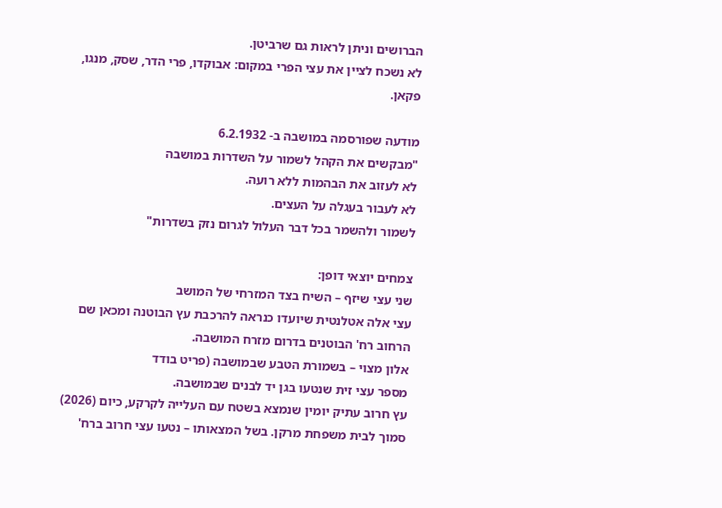הברושים וניתן לראות גם שרביטן.
לא נשכח לציין את עצי הפרי במקום: אבוקדו, פרי הדר, שסק, מנגו, פקאן.

מודעה שפורסמה במושבה ב- 6.2.1932
"מבקשים את הקהל לשמור על השדרות במושבה
לא לעזוב את הבהמות ללא רועה.
לא לעבור בעגלה על העצים.
לשמור ולהשמר בכל דבר העלול לגרום נזק בשדרות"

צמחים יוצאי דופן:
שני עצי שיזף – השיח בצד המזרחי של המושב
עצי אלה אטלנטית שיועדו כנראה להרכבת עץ הבוטנה ומכאן שם הרחוב רח' הבוטנים בדרום מזרח המושבה.
אלון מצוי – בשמורת הטבע שבמושבה (פריט בודד
מספר עצי זית שנטעו בגן יד לבנים שבמושבה.
עץ חרוב עתיק יומין שנמצא בשטח עם העלייה לקרקע, כיום (2026) סמוך לבית משפחת מרקן. בשל המצאותו – נטעו עצי חרוב ברח'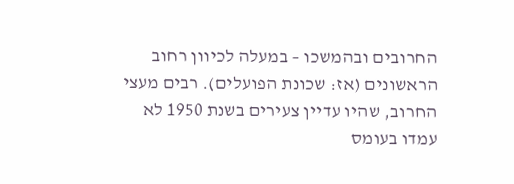החרובים ובהמשכו – במעלה לכיוון רחוב הראשונים (אז: שכונת הפועלים). רבים מעצי החרוב, שהיו עדיין צעירים בשנת 1950 לא עמדו בעומס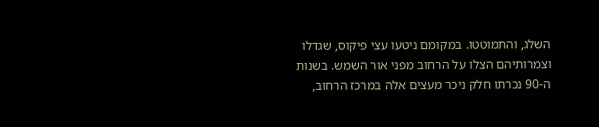השלג, והתמוטטו. במקומם ניטעו עצי פיקוס, שגדלו וצמרותיהם הצלו על הרחוב מפני אור השמש. בשנות ה-90 נכרתו חלק ניכר מעצים אלה במרכז הרחוב,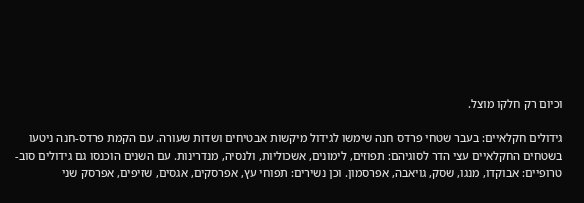וכיום רק חלקו מוצל.

גידולים חקלאיים: בעבר שטחי פרדס חנה שימשו לגידול מיקשות אבטיחים ושדות שעורה. עם הקמת פרדס-חנה ניטעו בשטחים החקלאיים עצי הדר לסוגיהם: תפוזים, לימונים, אשכוליות, ולנסיה, מנדרינות. עם השנים הוכנסו גם גידולים סוב-טרופיים: אבוקדו, מנגו, שסק, גויאבה, אפרסמון. וכן נשירים: תפוחי עץ, אפרסקים, אגסים, שזיפים, אפרסק שני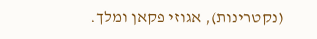(נקטרינות), אגוזי פקאן ומלך.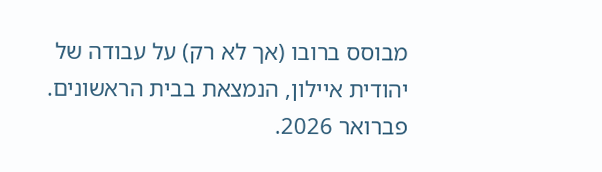מבוסס ברובו (אך לא רק) על עבודה של יהודית איילון, הנמצאת בבית הראשונים. פברואר 2026.